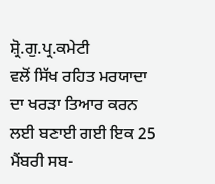ਸ਼੍ਰੋ.ਗੁ.ਪ੍ਰ.ਕਮੇਟੀ
ਵਲੋਂ ਸਿੱਖ ਰਹਿਤ ਮਰਯਾਦਾ ਦਾ ਖਰੜਾ ਤਿਆਰ ਕਰਨ ਲਈ ਬਣਾਈ ਗਈ ਇਕ 25 ਮੈਂਬਰੀ ਸਬ-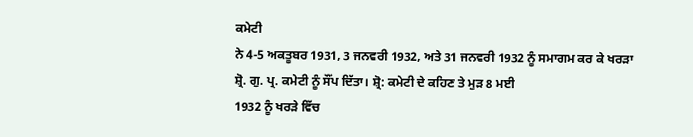ਕਮੇਟੀ
ਨੇ 4-5 ਅਕਤੂਬਰ 1931, 3 ਜਨਵਰੀ 1932, ਅਤੇ 31 ਜਨਵਰੀ 1932 ਨੂੰ ਸਮਾਗਮ ਕਰ ਕੇ ਖਰੜਾ
ਸ਼੍ਰੋ. ਗੁ. ਪ੍ਰ. ਕਮੇਟੀ ਨੂੰ ਸੌਂਪ ਦਿੱਤਾ। ਸ਼੍ਰੋ: ਕਮੇਟੀ ਦੇ ਕਹਿਣ ਤੇ ਮੁੜ 8 ਮਈ
1932 ਨੂੰ ਖਰੜੇ ਵਿੱਚ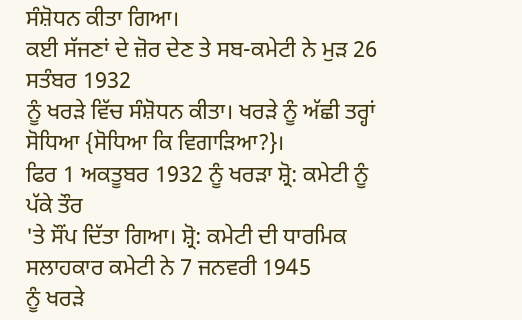ਸੰਸ਼ੋਧਨ ਕੀਤਾ ਗਿਆ।
ਕਈ ਸੱਜਣਾਂ ਦੇ ਜ਼ੋਰ ਦੇਣ ਤੇ ਸਬ-ਕਮੇਟੀ ਨੇ ਮੁੜ 26 ਸਤੰਬਰ 1932
ਨੂੰ ਖਰੜੇ ਵਿੱਚ ਸੰਸ਼ੋਧਨ ਕੀਤਾ। ਖਰੜੇ ਨੂੰ ਅੱਛੀ ਤਰ੍ਹਾਂ ਸੋਧਿਆ {ਸੋਧਿਆ ਕਿ ਵਿਗਾੜਿਆ?}।
ਫਿਰ 1 ਅਕਤੂਬਰ 1932 ਨੂੰ ਖਰੜਾ ਸ਼੍ਰੋ: ਕਮੇਟੀ ਨੂੰ ਪੱਕੇ ਤੌਰ
'ਤੇ ਸੌਂਪ ਦਿੱਤਾ ਗਿਆ। ਸ਼੍ਰੋ: ਕਮੇਟੀ ਦੀ ਧਾਰਮਿਕ ਸਲਾਹਕਾਰ ਕਮੇਟੀ ਨੇ 7 ਜਨਵਰੀ 1945
ਨੂੰ ਖਰੜੇ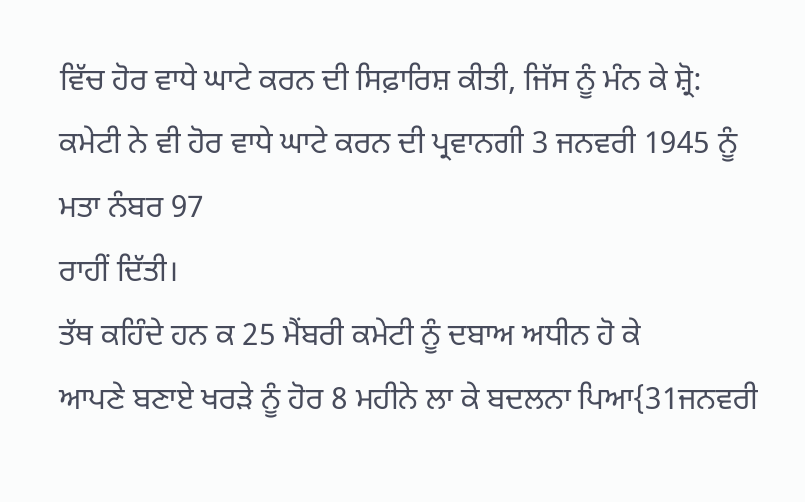ਵਿੱਚ ਹੋਰ ਵਾਧੇ ਘਾਟੇ ਕਰਨ ਦੀ ਸਿਫ਼ਾਰਿਸ਼ ਕੀਤੀ, ਜਿੱਸ ਨੂੰ ਮੰਨ ਕੇ ਸ਼੍ਰੋ:
ਕਮੇਟੀ ਨੇ ਵੀ ਹੋਰ ਵਾਧੇ ਘਾਟੇ ਕਰਨ ਦੀ ਪ੍ਰਵਾਨਗੀ 3 ਜਨਵਰੀ 1945 ਨੂੰ ਮਤਾ ਨੰਬਰ 97
ਰਾਹੀਂ ਦਿੱਤੀ।
ਤੱਥ ਕਹਿੰਦੇ ਹਨ ਕ 25 ਮੈਂਬਰੀ ਕਮੇਟੀ ਨੂੰ ਦਬਾਅ ਅਧੀਨ ਹੋ ਕੇ
ਆਪਣੇ ਬਣਾਏ ਖਰੜੇ ਨੂੰ ਹੋਰ 8 ਮਹੀਨੇ ਲਾ ਕੇ ਬਦਲਨਾ ਪਿਆ{31ਜਨਵਰੀ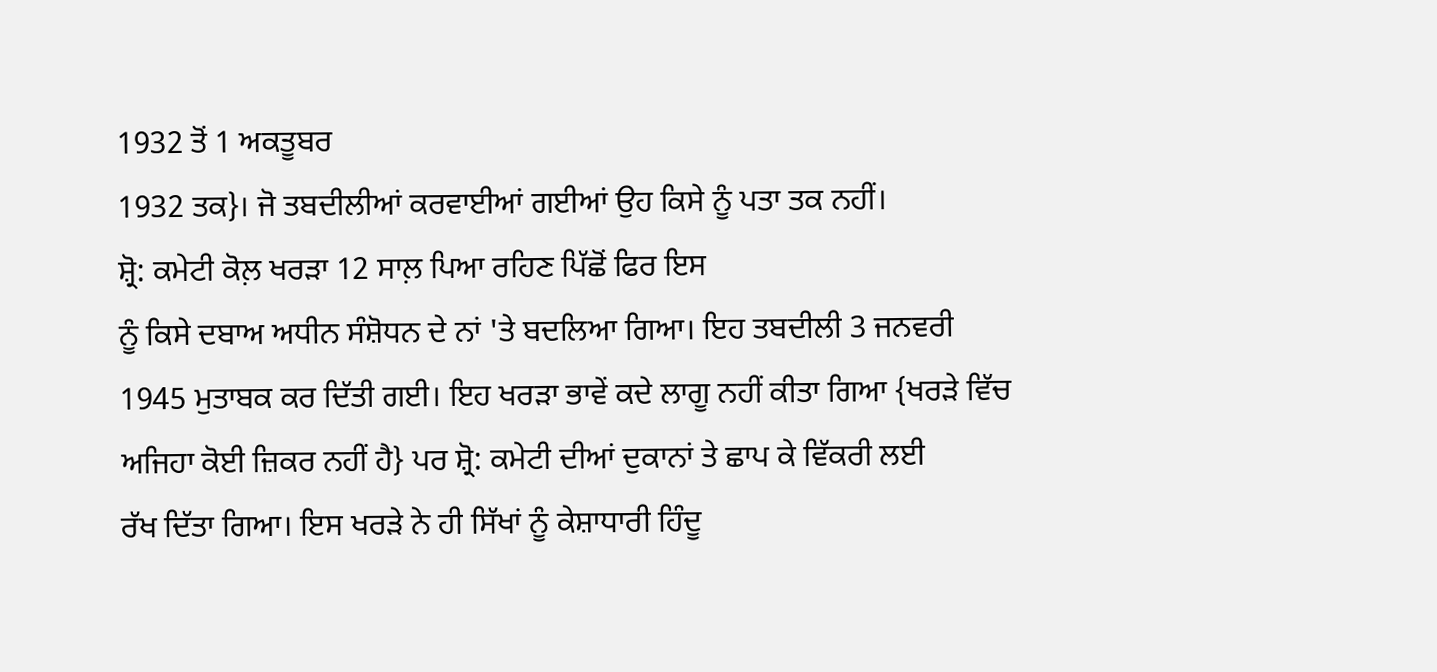1932 ਤੋਂ 1 ਅਕਤੂਬਰ
1932 ਤਕ}। ਜੋ ਤਬਦੀਲੀਆਂ ਕਰਵਾਈਆਂ ਗਈਆਂ ਉਹ ਕਿਸੇ ਨੂੰ ਪਤਾ ਤਕ ਨਹੀਂ।
ਸ਼੍ਰੋ: ਕਮੇਟੀ ਕੋਲ਼ ਖਰੜਾ 12 ਸਾਲ਼ ਪਿਆ ਰਹਿਣ ਪਿੱਛੋਂ ਫਿਰ ਇਸ
ਨੂੰ ਕਿਸੇ ਦਬਾਅ ਅਧੀਨ ਸੰਸ਼ੋਧਨ ਦੇ ਨਾਂ 'ਤੇ ਬਦਲਿਆ ਗਿਆ। ਇਹ ਤਬਦੀਲੀ 3 ਜਨਵਰੀ
1945 ਮੁਤਾਬਕ ਕਰ ਦਿੱਤੀ ਗਈ। ਇਹ ਖਰੜਾ ਭਾਵੇਂ ਕਦੇ ਲਾਗੂ ਨਹੀਂ ਕੀਤਾ ਗਿਆ {ਖਰੜੇ ਵਿੱਚ
ਅਜਿਹਾ ਕੋਈ ਜ਼ਿਕਰ ਨਹੀਂ ਹੈ} ਪਰ ਸ਼੍ਰੋ: ਕਮੇਟੀ ਦੀਆਂ ਦੁਕਾਨਾਂ ਤੇ ਛਾਪ ਕੇ ਵਿੱਕਰੀ ਲਈ
ਰੱਖ ਦਿੱਤਾ ਗਿਆ। ਇਸ ਖਰੜੇ ਨੇ ਹੀ ਸਿੱਖਾਂ ਨੂੰ ਕੇਸ਼ਾਧਾਰੀ ਹਿੰਦੂ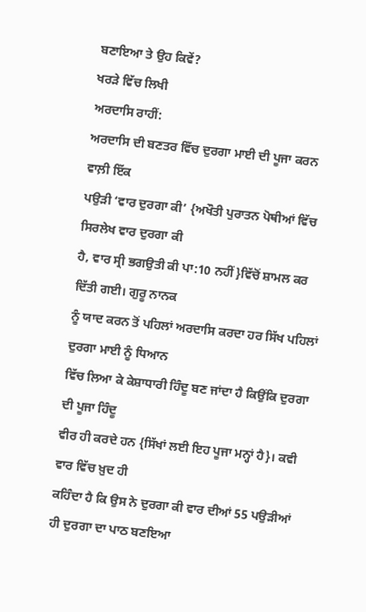ਬਣਾਇਆ ਤੇ ਉਹ ਕਿਵੇਂ?
ਖਰੜੇ ਵਿੱਚ ਲਿਖੀ
ਅਰਦਾਸਿ ਰਾਹੀਂ:
ਅਰਦਾਸਿ ਦੀ ਬਣਤਰ ਵਿੱਚ ਦੁਰਗਾ ਮਾਈ ਦੀ ਪੂਜਾ ਕਰਨ ਵਾਲ਼ੀ ਇੱਕ
ਪਉੜੀ ‘ਵਾਰ ਦੁਰਗਾ ਕੀ’ {ਅਖੌਤੀ ਪੁਰਾਤਨ ਪੋਥੀਆਂ ਵਿੱਚ ਸਿਰਲੇਖ ਵਾਰ ਦੁਰਗਾ ਕੀ
ਹੈ, ਵਾਰ ਸ੍ਰੀ ਭਗਉਤੀ ਕੀ ਪਾ:10 ਨਹੀਂ}ਵਿੱਚੋਂ ਸ਼ਾਮਲ ਕਰ ਦਿੱਤੀ ਗਈ। ਗੁਰੂ ਨਾਨਕ
ਨੂੰ ਯਾਦ ਕਰਨ ਤੋਂ ਪਹਿਲਾਂ ਅਰਦਾਸਿ ਕਰਦਾ ਹਰ ਸਿੱਖ ਪਹਿਲਾਂ ਦੁਰਗਾ ਮਾਈ ਨੂੰ ਧਿਆਨ
ਵਿੱਚ ਲਿਆ ਕੇ ਕੇਸ਼ਾਧਾਰੀ ਹਿੰਦੂ ਬਣ ਜਾਂਦਾ ਹੈ ਕਿਉਂਕਿ ਦੁਰਗਾ ਦੀ ਪੂਜਾ ਹਿੰਦੂ
ਵੀਰ ਹੀ ਕਰਦੇ ਹਨ {ਸਿੱਖਾਂ ਲਈ ਇਹ ਪੂਜਾ ਮਨ੍ਹਾਂ ਹੈ}। ਕਵੀ ਵਾਰ ਵਿੱਚ ਖ਼ੁਦ ਹੀ
ਕਹਿੰਦਾ ਹੈ ਕਿ ਉਸ ਨੇ ਦੁਰਗਾ ਕੀ ਵਾਰ ਦੀਆਂ 55 ਪਉੜੀਆਂ ਹੀ ਦੁਰਗਾ ਦਾ ਪਾਠ ਬਣਇਆ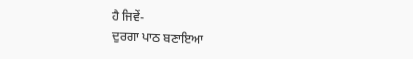ਹੈ ਜਿਵੇਂ-
ਦੁਰਗਾ ਪਾਠ ਬਣਾਇਆ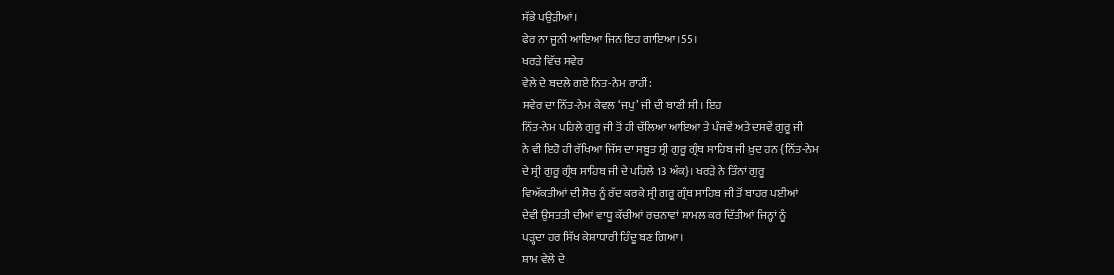ਸੱਭੇ ਪਉੜੀਆਂ।
ਫੇਰ ਨਾ ਜੂਨੀ ਆਇਆ ਜਿਨ ਇਹ ਗਾਇਆ।55।
ਖਰੜੇ ਵਿੱਚ ਸਵੇਰ
ਵੇਲੇ ਦੇ ਬਦਲੇ ਗਏ ਨਿਤ-ਨੇਮ ਰਾਹੀਂ:
ਸਵੇਰ ਦਾ ਨਿੱਤ-ਨੇਮ ਕੇਵਲ ‘ਜਪੁ’ ਜੀ ਦੀ ਬਾਣੀ ਸੀ। ਇਹ
ਨਿੱਤ-ਨੇਮ ਪਹਿਲੇ ਗੁਰੂ ਜੀ ਤੋਂ ਹੀ ਚੱਲਿਆ ਆਇਆ ਤੇ ਪੰਜਵੇਂ ਅਤੇ ਦਸਵੇਂ ਗੁਰੂ ਜੀ
ਨੇ ਵੀ ਇਹੋ ਹੀ ਰੱਖਿਆ ਜਿੱਸ ਦਾ ਸਬੂਤ ਸ੍ਰੀ ਗੁਰੂ ਗ੍ਰੰਥ ਸਾਹਿਬ ਜੀ ਖ਼ੁਦ ਹਨ {ਨਿੱਤ-ਨੇਮ
ਦੇ ਸ੍ਰੀ ਗੁਰੂ ਗ੍ਰੰਥ ਸਾਹਿਬ ਜੀ ਦੇ ਪਹਿਲੇ 13 ਅੰਕ}। ਖਰੜੇ ਨੇ ਤਿੰਨਾਂ ਗੁਰੂ
ਵਿਅੱਕਤੀਆਂ ਦੀ ਸੋਚ ਨੂੰ ਰੱਦ ਕਰਕੇ ਸ੍ਰੀ ਗਰੂ ਗ੍ਰੰਥ ਸਾਹਿਬ ਜੀ ਤੋਂ ਬਾਹਰ ਪਈਆਂ
ਦੇਵੀ ਉਸਤਤੀ ਦੀਆਂ ਵਾਧੂ ਕੱਚੀਆਂ ਰਚਨਾਵਾਂ ਸ਼ਾਮਲ ਕਰ ਦਿੱਤੀਆਂ ਜਿਨ੍ਹਾਂ ਨੂੰ
ਪੜ੍ਹਦਾ ਹਰ ਸਿੱਖ ਕੇਸ਼ਾਧਾਰੀ ਹਿੰਦੂ ਬਣ ਗਿਆ।
ਸ਼ਾਮ ਵੇਲੇ ਦੇ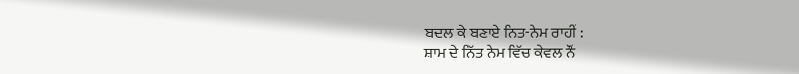ਬਦਲ ਕੇ ਬਣਾਏ ਨਿਤ-ਨੇਮ ਰਾਹੀਂ :
ਸ਼ਾਮ ਦੇ ਨਿੱਤ ਨੇਮ ਵਿੱਚ ਕੇਵਲ ਨੌਂ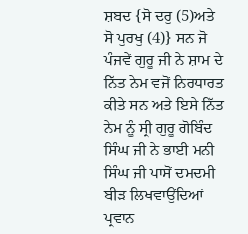ਸ਼ਬਦ {ਸੋ ਦਰੁ (5)ਅਤੇ
ਸੋ ਪੁਰਖੁ (4)} ਸਨ ਜੋ ਪੰਜਵੇਂ ਗੁਰੂ ਜੀ ਨੇ ਸ਼ਾਮ ਦੇ ਨਿੱਤ ਨੇਮ ਵਜੋਂ ਨਿਰਧਾਰਤ
ਕੀਤੇ ਸਨ ਅਤੇ ਇਸੇ ਨਿੱਤ ਨੇਮ ਨੂੰ ਸ੍ਰੀ ਗੁਰੂ ਗੋਬਿੰਦ ਸਿੰਘ ਜੀ ਨੇ ਭਾਈ ਮਨੀ
ਸਿੰਘ ਜੀ ਪਾਸੋਂ ਦਮਦਮੀ ਬੀੜ ਲਿਖਵਾਉਂਦਿਆਂ ਪ੍ਰਵਾਨ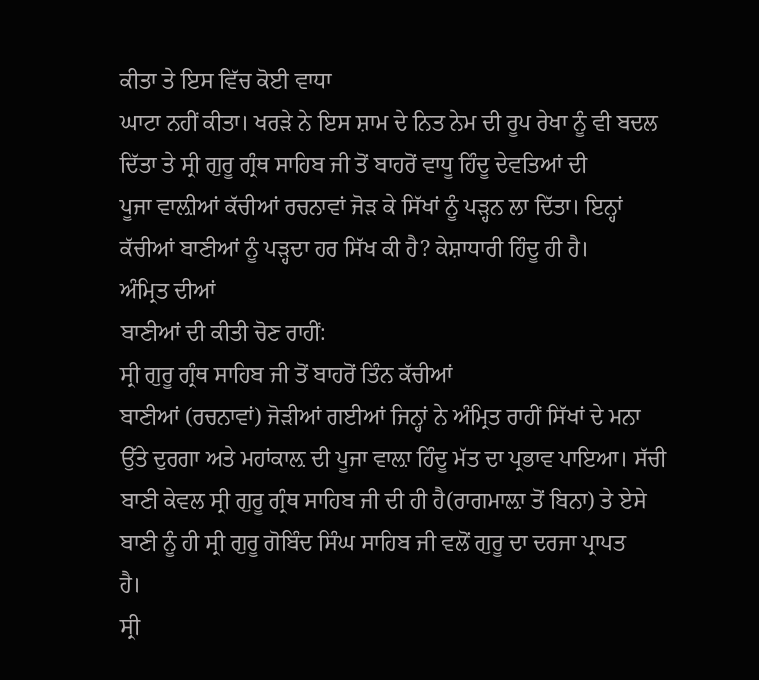ਕੀਤਾ ਤੇ ਇਸ ਵਿੱਚ ਕੋਈ ਵਾਧਾ
ਘਾਟਾ ਨਹੀਂ ਕੀਤਾ। ਖਰੜੇ ਨੇ ਇਸ ਸ਼ਾਮ ਦੇ ਨਿਤ ਨੇਮ ਦੀ ਰੂਪ ਰੇਖਾ ਨੂੰ ਵੀ ਬਦਲ
ਦਿੱਤਾ ਤੇ ਸ੍ਰੀ ਗੁਰੂ ਗ੍ਰੰਥ ਸਾਹਿਬ ਜੀ ਤੋਂ ਬਾਹਰੋਂ ਵਾਧੂ ਹਿੰਦੂ ਦੇਵਤਿਆਂ ਦੀ
ਪੂਜਾ ਵਾਲ਼ੀਆਂ ਕੱਚੀਆਂ ਰਚਨਾਵਾਂ ਜੋੜ ਕੇ ਸਿੱਖਾਂ ਨੂੰ ਪੜ੍ਹਨ ਲਾ ਦਿੱਤਾ। ਇਨ੍ਹਾਂ
ਕੱਚੀਆਂ ਬਾਣੀਆਂ ਨੂੰ ਪੜ੍ਹਦਾ ਹਰ ਸਿੱਖ ਕੀ ਹੈ? ਕੇਸ਼ਾਧਾਰੀ ਹਿੰਦੂ ਹੀ ਹੈ।
ਅੰਮ੍ਰਿਤ ਦੀਆਂ
ਬਾਣੀਆਂ ਦੀ ਕੀਤੀ ਚੋਣ ਰਾਹੀਂ:
ਸ੍ਰੀ ਗੁਰੂ ਗ੍ਰੰਥ ਸਾਹਿਬ ਜੀ ਤੋਂ ਬਾਹਰੋਂ ਤਿੰਨ ਕੱਚੀਆਂ
ਬਾਣੀਆਂ (ਰਚਨਾਵਾਂ) ਜੋੜੀਆਂ ਗਈਆਂ ਜਿਨ੍ਹਾਂ ਨੇ ਅੰਮ੍ਰਿਤ ਰਾਹੀਂ ਸਿੱਖਾਂ ਦੇ ਮਨਾ
ਉੱਤੇ ਦੁਰਗਾ ਅਤੇ ਮਹਾਂਕਾਲ਼ ਦੀ ਪੂਜਾ ਵਾਲ਼ਾ ਹਿੰਦੂ ਮੱਤ ਦਾ ਪ੍ਰਭਾਵ ਪਾਇਆ। ਸੱਚੀ
ਬਾਣੀ ਕੇਵਲ ਸ੍ਰੀ ਗੁਰੂ ਗ੍ਰੰਥ ਸਾਹਿਬ ਜੀ ਦੀ ਹੀ ਹੈ(ਰਾਗਮਾਲ਼ਾ ਤੋਂ ਬਿਨਾ) ਤੇ ਏਸੇ
ਬਾਣੀ ਨੂੰ ਹੀ ਸ੍ਰੀ ਗੁਰੂ ਗੋਬਿੰਦ ਸਿੰਘ ਸਾਹਿਬ ਜੀ ਵਲੋਂ ਗੁਰੂ ਦਾ ਦਰਜਾ ਪ੍ਰਾਪਤ
ਹੈ।
ਸ੍ਰੀ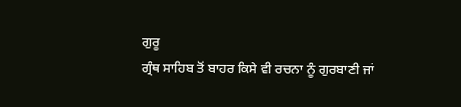ਗੁਰੂ
ਗ੍ਰੰਥ ਸਾਹਿਬ ਤੋਂ ਬਾਹਰ ਕਿਸੇ ਵੀ ਰਚਨਾ ਨੂੰ ਗੁਰਬਾਣੀ ਜਾਂ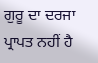ਗੁਰੂ ਦਾ ਦਰਜਾ
ਪ੍ਰਾਪਤ ਨਹੀਂ ਹੈ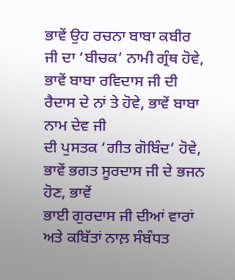ਭਾਵੇਂ ਉਹ ਰਚਨਾ ਬਾਬਾ ਕਬੀਰ ਜੀ ਦਾ ‘ਬੀਚਕ’ ਨਾਮੀ ਗ੍ਰੰਥ ਹੋਵੇ,
ਭਾਵੇਂ ਬਾਬਾ ਰਵਿਦਾਸ ਜੀ ਦੀ ਰੈਦਾਸ ਦੇ ਨਾਂ ਤੇ ਹੋਵੇ, ਭਾਵੇਂ ਬਾਬਾ ਨਾਮ ਦੇਵ ਜੀ
ਦੀ ਪੁਸਤਕ ‘ਗੀਤ ਗੋਬਿੰਦ’ ਹੋਵੇ, ਭਾਵੇਂ ਭਗਤ ਸੂਰਦਾਸ ਜੀ ਦੇ ਭਜਨ ਹੋਣ, ਭਾਵੇਂ
ਭਾਈ ਗੁਰਦਾਸ ਜੀ ਦੀਆਂ ਵਾਰਾਂ ਅਤੇ ਕਬਿੱਤਾਂ ਨਾਲ਼ ਸੰਬੰਧਤ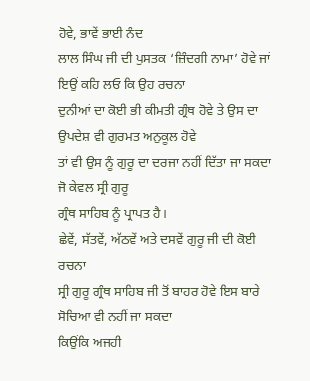ਹੋਵੇ, ਭਾਵੇਂ ਭਾਈ ਨੰਦ
ਲਾਲ ਸਿੰਘ ਜੀ ਦੀ ਪੁਸਤਕ ‘ਜ਼ਿੰਦਗੀ ਨਾਮਾ’ ਹੋਵੇ ਜਾਂ ਇਉਂ ਕਹਿ ਲਓ ਕਿ ਉਹ ਰਚਨਾ
ਦੁਨੀਆਂ ਦਾ ਕੋਈ ਭੀ ਕੀਮਤੀ ਗ੍ਰੰਥ ਹੋਵੇ ਤੇ ਉਸ ਦਾ ਉਪਦੇਸ਼ ਵੀ ਗੁਰਮਤ ਅਨੁਕੂਲ ਹੋਵੇ
ਤਾਂ ਵੀ ਉਸ ਨੂੰ ਗੁਰੂ ਦਾ ਦਰਜਾ ਨਹੀਂ ਦਿੱਤਾ ਜਾ ਸਕਦਾ ਜੋ ਕੇਵਲ ਸ੍ਰੀ ਗੁਰੂ
ਗ੍ਰੰਥ ਸਾਹਿਬ ਨੂੰ ਪ੍ਰਾਪਤ ਹੈ।
ਛੇਵੇਂ, ਸੱਤਵੇਂ, ਅੱਠਵੇਂ ਅਤੇ ਦਸਵੇਂ ਗੁਰੂ ਜੀ ਦੀ ਕੋਈ ਰਚਨਾ
ਸ੍ਰੀ ਗੁਰੂ ਗ੍ਰੰਥ ਸਾਹਿਬ ਜੀ ਤੋਂ ਬਾਹਰ ਹੋਵੇ ਇਸ ਬਾਰੇ ਸੋਚਿਆ ਵੀ ਨਹੀਂ ਜਾ ਸਕਦਾ
ਕਿਉਂਕਿ ਅਜਹੀ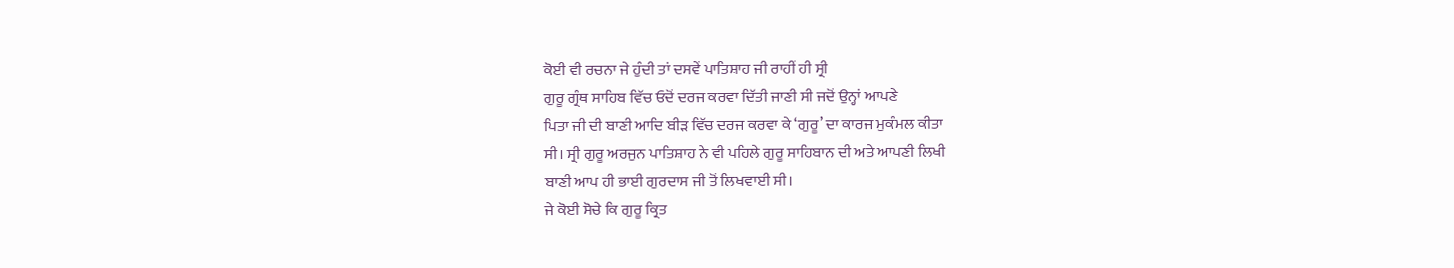ਕੋਈ ਵੀ ਰਚਨਾ ਜੇ ਹੁੰਦੀ ਤਾਂ ਦਸਵੇਂ ਪਾਤਿਸ਼ਾਹ ਜੀ ਰਾਹੀਂ ਹੀ ਸ੍ਰੀ
ਗੁਰੂ ਗ੍ਰੰਥ ਸਾਹਿਬ ਵਿੱਚ ਓਦੋਂ ਦਰਜ ਕਰਵਾ ਦਿੱਤੀ ਜਾਣੀ ਸੀ ਜਦੋਂ ਉਨ੍ਹਾਂ ਆਪਣੇ
ਪਿਤਾ ਜੀ ਦੀ ਬਾਣੀ ਆਦਿ ਬੀੜ ਵਿੱਚ ਦਰਜ ਕਰਵਾ ਕੇ ‘ਗੁਰੂ’ ਦਾ ਕਾਰਜ ਮੁਕੰਮਲ ਕੀਤਾ
ਸੀ। ਸ੍ਰੀ ਗੁਰੂ ਅਰਜੁਨ ਪਾਤਿਸ਼ਾਹ ਨੇ ਵੀ ਪਹਿਲੇ ਗੁਰੂ ਸਾਹਿਬਾਨ ਦੀ ਅਤੇ ਆਪਣੀ ਲਿਖੀ
ਬਾਣੀ ਆਪ ਹੀ ਭਾਈ ਗੁਰਦਾਸ ਜੀ ਤੋਂ ਲਿਖਵਾਈ ਸੀ।
ਜੇ ਕੋਈ ਸੋਚੇ ਕਿ ਗੁਰੂ ਕ੍ਰਿਤ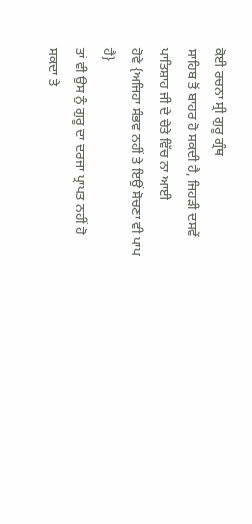ਕੋਈ ਰਚਨਾ ਸ੍ਰੀ ਗੁਰੂ ਗ੍ਰੰਥ
ਸਾਹਿਬ ਤੋਂ ਬਾਹਰ ਹੋ ਸਕਦੀ ਹੈ, ਜਿਹੜੀ ਦਸਵੇਂ ਪਾਤਿਸ਼ਾਹ ਜੀ ਦੇ ਚੇਤੇ ਵਿੱਚ ਨਾ ਆਈ
ਹੋਵੇ {ਅਜਿਹਾ ਸੰਭਵ ਨਹੀਂ ਤੇ ਇਉਂ ਸੋਚਣਾ ਵੀ ਪਾਪ ਹੈ}
ਤਾਂ ਵੀ ਉਸ ਨੁੰ ਗੁਰੂ ਦਾ ਦਰਜਾ ਪ੍ਰਾਪਤ ਨਹੀਂ ਹੋ ਸਕਦਾ ਤੇ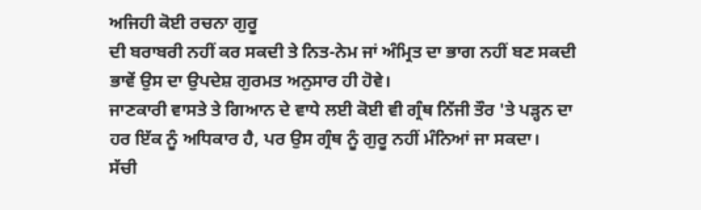ਅਜਿਹੀ ਕੋਈ ਰਚਨਾ ਗੁਰੂ
ਦੀ ਬਰਾਬਰੀ ਨਹੀਂ ਕਰ ਸਕਦੀ ਤੇ ਨਿਤ-ਨੇਮ ਜਾਂ ਅੰਮ੍ਰਿਤ ਦਾ ਭਾਗ ਨਹੀਂ ਬਣ ਸਕਦੀ
ਭਾਵੇਂ ਉਸ ਦਾ ਉਪਦੇਸ਼ ਗੁਰਮਤ ਅਨੁਸਾਰ ਹੀ ਹੋਵੇ।
ਜਾਣਕਾਰੀ ਵਾਸਤੇ ਤੇ ਗਿਆਨ ਦੇ ਵਾਧੇ ਲਈ ਕੋਈ ਵੀ ਗ੍ਰੰਥ ਨਿੱਜੀ ਤੌਰ 'ਤੇ ਪੜ੍ਹਨ ਦਾ
ਹਰ ਇੱਕ ਨੂੰ ਅਧਿਕਾਰ ਹੈ, ਪਰ ਉਸ ਗ੍ਰੰਥ ਨੂੰ ਗੁਰੂ ਨਹੀਂ ਮੰਨਿਆਂ ਜਾ ਸਕਦਾ।
ਸੱਚੀ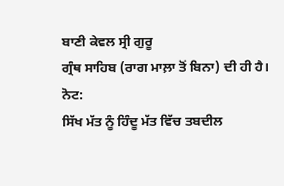ਬਾਣੀ ਕੇਵਲ ਸ੍ਰੀ ਗੁਰੂ
ਗ੍ਰੰਥ ਸਾਹਿਬ (ਰਾਗ ਮਾਲ਼ਾ ਤੋਂ ਬਿਨਾ) ਦੀ ਹੀ ਹੈ।
ਨੋਟ:
ਸਿੱਖ ਮੱਤ ਨੂੰ ਹਿੰਦੂ ਮੱਤ ਵਿੱਚ ਤਬਦੀਲ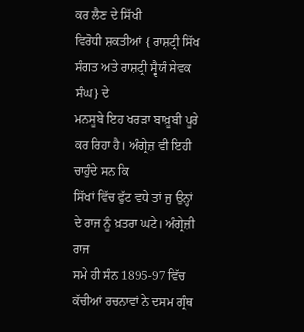ਕਰ ਲੈਣ ਦੇ ਸਿੱਖੀ
ਵਿਰੋਧੀ ਸ਼ਕਤੀਆਂ { ਰਾਸ਼ਟ੍ਰੀ ਸਿੱਖ ਸੰਗਤ ਅਤੇ ਰਾਸ਼ਟ੍ਰੀ ਸ੍ਵੈਯੰ ਸੇਵਕ ਸੰਘ} ਦੇ
ਮਨਸੂਬੇ ਇਹ ਖਰੜਾ ਬਾਖ਼ੂਬੀ ਪੂਰੇ ਕਰ ਰਿਹਾ ਹੈ। ਅੰਗ੍ਰੇਜ਼ ਵੀ ਇਹੀ ਚਾਹੁੰਦੇ ਸਨ ਕਿ
ਸਿੱਖਾਂ ਵਿੱਚ ਫੁੱਟ ਵਧੇ ਤਾਂ ਜੁ ਉਨ੍ਹਾਂ ਦੇ ਰਾਜ ਨੂੰ ਖ਼ਤਰਾ ਘਟੇ। ਅੰਗ੍ਰੇਜ਼ੀ ਰਾਜ
ਸਮੇ ਹੀ ਸੰਨ 1895-97 ਵਿੱਚ ਕੱਚੀਆਂ ਰਚਨਾਵਾਂ ਨੇ ਦਸਮ ਗ੍ਰੰਥ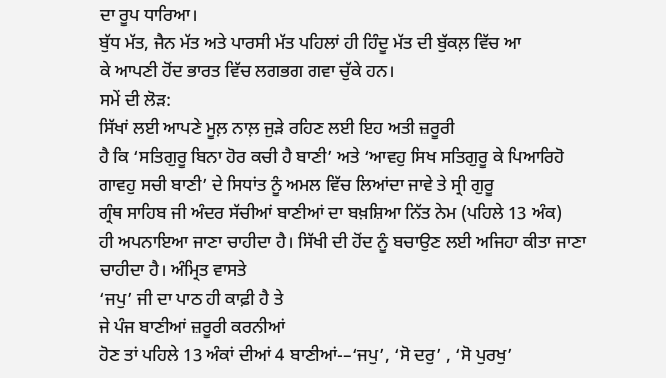ਦਾ ਰੂਪ ਧਾਰਿਆ।
ਬੁੱਧ ਮੱਤ, ਜੈਨ ਮੱਤ ਅਤੇ ਪਾਰਸੀ ਮੱਤ ਪਹਿਲਾਂ ਹੀ ਹਿੰਦੂ ਮੱਤ ਦੀ ਬੁੱਕਲ਼ ਵਿੱਚ ਆ
ਕੇ ਆਪਣੀ ਹੋਂਦ ਭਾਰਤ ਵਿੱਚ ਲਗਭਗ ਗਵਾ ਚੁੱਕੇ ਹਨ।
ਸਮੇਂ ਦੀ ਲੋੜ:
ਸਿੱਖਾਂ ਲਈ ਆਪਣੇ ਮੂਲ਼ ਨਾਲ਼ ਜੁੜੇ ਰਹਿਣ ਲਈ ਇਹ ਅਤੀ ਜ਼ਰੂਰੀ
ਹੈ ਕਿ ‘ਸਤਿਗੁਰੂ ਬਿਨਾ ਹੋਰ ਕਚੀ ਹੈ ਬਾਣੀ’ ਅਤੇ ‘ਆਵਹੁ ਸਿਖ ਸਤਿਗੁਰੂ ਕੇ ਪਿਆਰਿਹੋ
ਗਾਵਹੁ ਸਚੀ ਬਾਣੀ’ ਦੇ ਸਿਧਾਂਤ ਨੂੰ ਅਮਲ ਵਿੱਚ ਲਿਆਂਦਾ ਜਾਵੇ ਤੇ ਸ੍ਰੀ ਗੁਰੂ
ਗ੍ਰੰਥ ਸਾਹਿਬ ਜੀ ਅੰਦਰ ਸੱਚੀਆਂ ਬਾਣੀਆਂ ਦਾ ਬਖ਼ਸ਼ਿਆ ਨਿੱਤ ਨੇਮ (ਪਹਿਲੇ 13 ਅੰਕ)
ਹੀ ਅਪਨਾਇਆ ਜਾਣਾ ਚਾਹੀਦਾ ਹੈ। ਸਿੱਖੀ ਦੀ ਹੋਂਦ ਨੂੰ ਬਚਾਉਣ ਲਈ ਅਜਿਹਾ ਕੀਤਾ ਜਾਣਾ
ਚਾਹੀਦਾ ਹੈ। ਅੰਮ੍ਰਿਤ ਵਾਸਤੇ
‘ਜਪੁ’ ਜੀ ਦਾ ਪਾਠ ਹੀ ਕਾਫ਼ੀ ਹੈ ਤੇ
ਜੇ ਪੰਜ ਬਾਣੀਆਂ ਜ਼ਰੂਰੀ ਕਰਨੀਆਂ
ਹੋਣ ਤਾਂ ਪਹਿਲੇ 13 ਅੰਕਾਂ ਦੀਆਂ 4 ਬਾਣੀਆਂ-–‘ਜਪੁ’, ‘ਸੋ ਦਰੁ’ , ‘ਸੋ ਪੁਰਖੁ’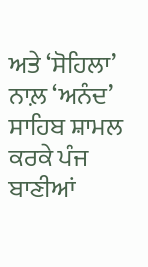ਅਤੇ ‘ਸੋਹਿਲਾ’ ਨਾਲ਼ ‘ਅਨੰਦ’ ਸਾਹਿਬ ਸ਼ਾਮਲ ਕਰਕੇ ਪੰਜ ਬਾਣੀਆਂ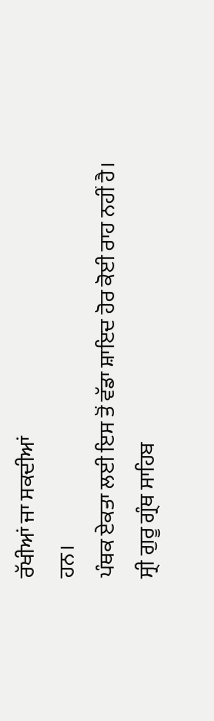ਰੱਖੀਆਂ ਜਾ ਸਕਦੀਆਂ
ਹਨ।
ਪੰਥਕ ਏਕਤਾ ਲਈ ਇਸ ਤੋਂ ਵੱਡਾ ਸ਼ਾਇਦ ਹੋਰ ਕੋਈ ਰਾਹ ਨਹੀਂ ਹੈ।
ਸ੍ਰੀ ਗੁਰੂ ਗ੍ਰੰਥ ਸਾਹਿਬ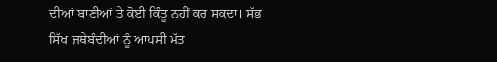ਦੀਆਂ ਬਾਣੀਆਂ ਤੇ ਕੋਈ ਕਿੰਤੂ ਨਹੀਂ ਕਰ ਸਕਦਾ। ਸੱਭ
ਸਿੱਖ ਜਥੇਬੰਦੀਆਂ ਨੂੰ ਆਪਸੀ ਮੱਤ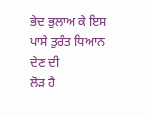ਭੇਦ ਭੁਲਾਅ ਕੇ ਇਸ ਪਾਸੇ ਤੁਰੰਤ ਧਿਆਨ ਦੇਣ ਦੀ
ਲੋੜ ਹੈ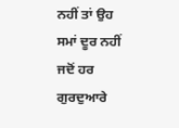ਨਹੀਂ ਤਾਂ ਉਹ ਸਮਾਂ ਦੂਰ ਨਹੀਂ ਜਦੋਂ ਹਰ ਗੁਰਦੁਆਰੇ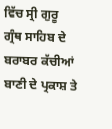ਵਿੱਚ ਸ੍ਰੀ ਗੁਰੂ
ਗ੍ਰੰਥ ਸਾਹਿਬ ਦੇ ਬਰਾਬਰ ਕੱਚੀਆਂ ਬਾਣੀ ਦੇ ਪ੍ਰਕਾਸ਼ ਤੇ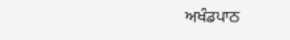ਅਖੰਡਪਾਠ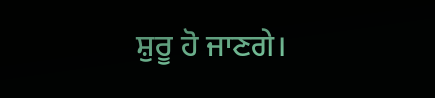ਸ਼ੁਰੂ ਹੋ ਜਾਣਗੇ।